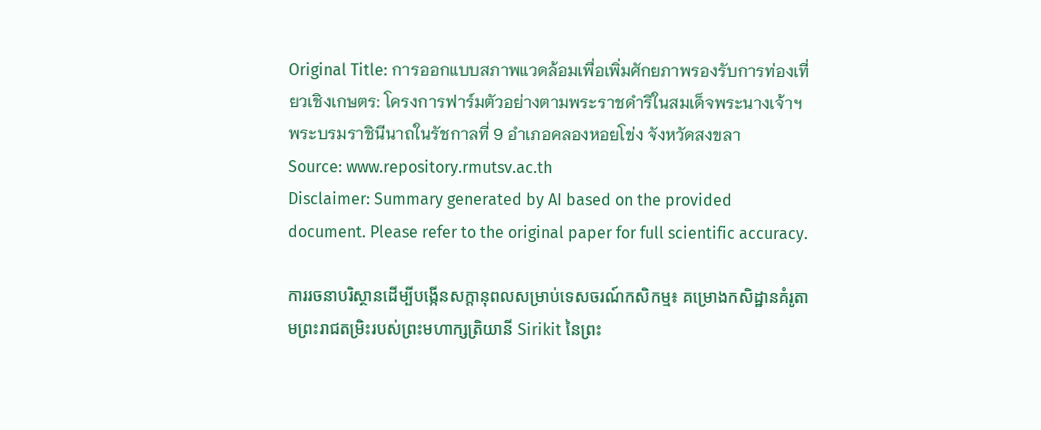Original Title: การออกแบบสภาพแวดล้อมเพื่อเพิ่มศักยภาพรองรับการท่องเที่ยวเชิงเกษตร: โครงการฟาร์มตัวอย่างตามพระราชดำริในสมเด็จพระนางเจ้าฯ พระบรมราชินีนาถในรัชกาลที่ 9 อำเภอคลองหอยโข่ง จังหวัดสงขลา
Source: www.repository.rmutsv.ac.th
Disclaimer: Summary generated by AI based on the provided document. Please refer to the original paper for full scientific accuracy.

ការរចនាបរិស្ថានដើម្បីបង្កើនសក្តានុពលសម្រាប់ទេសចរណ៍កសិកម្ម៖ គម្រោងកសិដ្ឋានគំរូតាមព្រះរាជតម្រិះរបស់ព្រះមហាក្សត្រិយានី Sirikit នៃព្រះ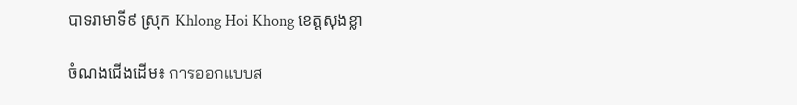បាទរាមាទី៩ ស្រុក Khlong Hoi Khong ខេត្តសុងខ្លា

ចំណងជើងដើម៖ การออกแบบส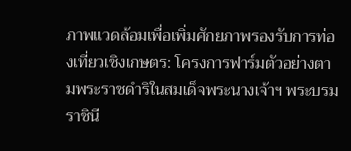ภาพแวดล้อมเพื่อเพิ่มศักยภาพรองรับการท่องเที่ยวเชิงเกษตร: โครงการฟาร์มตัวอย่างตามพระราชดำริในสมเด็จพระนางเจ้าฯ พระบรมราชินี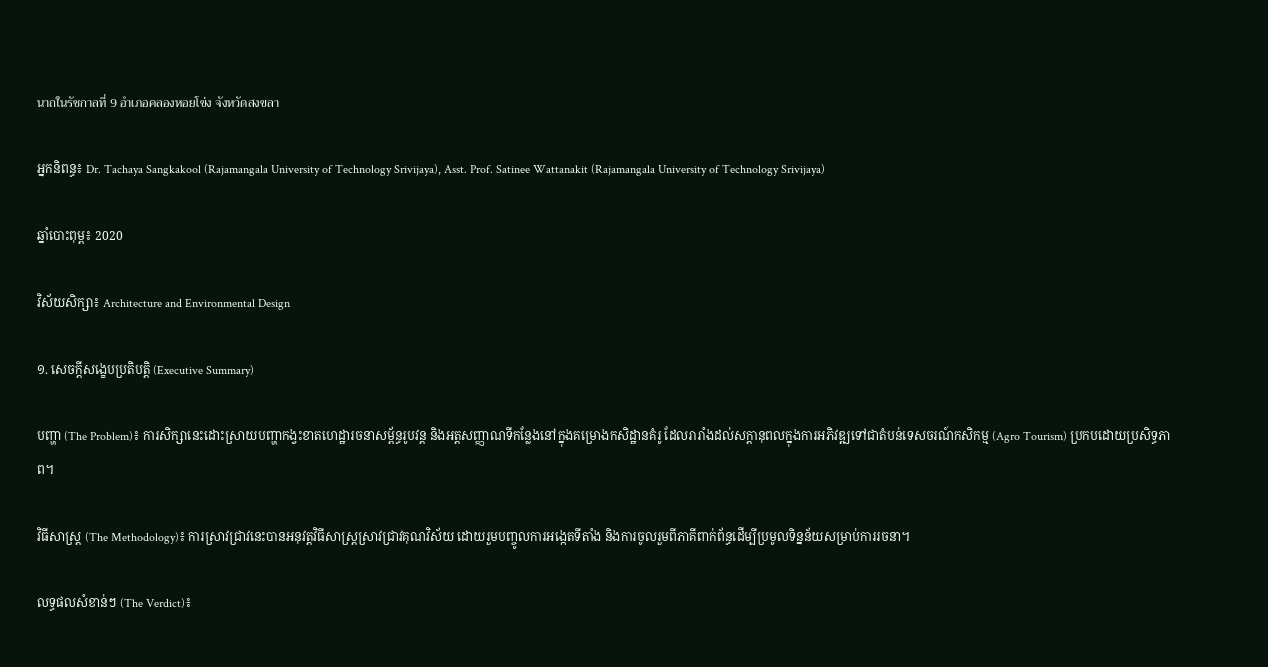นาถในรัชกาลที่ 9 อำเภอคลองหอยโข่ง จังหวัดสงขลา

អ្នកនិពន្ធ៖ Dr. Tachaya Sangkakool (Rajamangala University of Technology Srivijaya), Asst. Prof. Satinee Wattanakit (Rajamangala University of Technology Srivijaya)

ឆ្នាំបោះពុម្ព៖ 2020

វិស័យសិក្សា៖ Architecture and Environmental Design

១. សេចក្តីសង្ខេបប្រតិបត្តិ (Executive Summary)

បញ្ហា (The Problem)៖ ការសិក្សានេះដោះស្រាយបញ្ហាកង្វះខាតហេដ្ឋារចនាសម្ព័ន្ធរូបវន្ត និងអត្តសញ្ញាណទីកន្លែងនៅក្នុងគម្រោងកសិដ្ឋានគំរូ ដែលរារាំងដល់សក្តានុពលក្នុងការអភិវឌ្ឍទៅជាតំបន់ទេសចរណ៍កសិកម្ម (Agro Tourism) ប្រកបដោយប្រសិទ្ធភាព។

វិធីសាស្ត្រ (The Methodology)៖ ការស្រាវជ្រាវនេះបានអនុវត្តវិធីសាស្ត្រស្រាវជ្រាវគុណវិស័យ ដោយរួមបញ្ចូលការអង្កេតទីតាំង និងការចូលរួមពីភាគីពាក់ព័ន្ធដើម្បីប្រមូលទិន្នន័យសម្រាប់ការរចនា។

លទ្ធផលសំខាន់ៗ (The Verdict)៖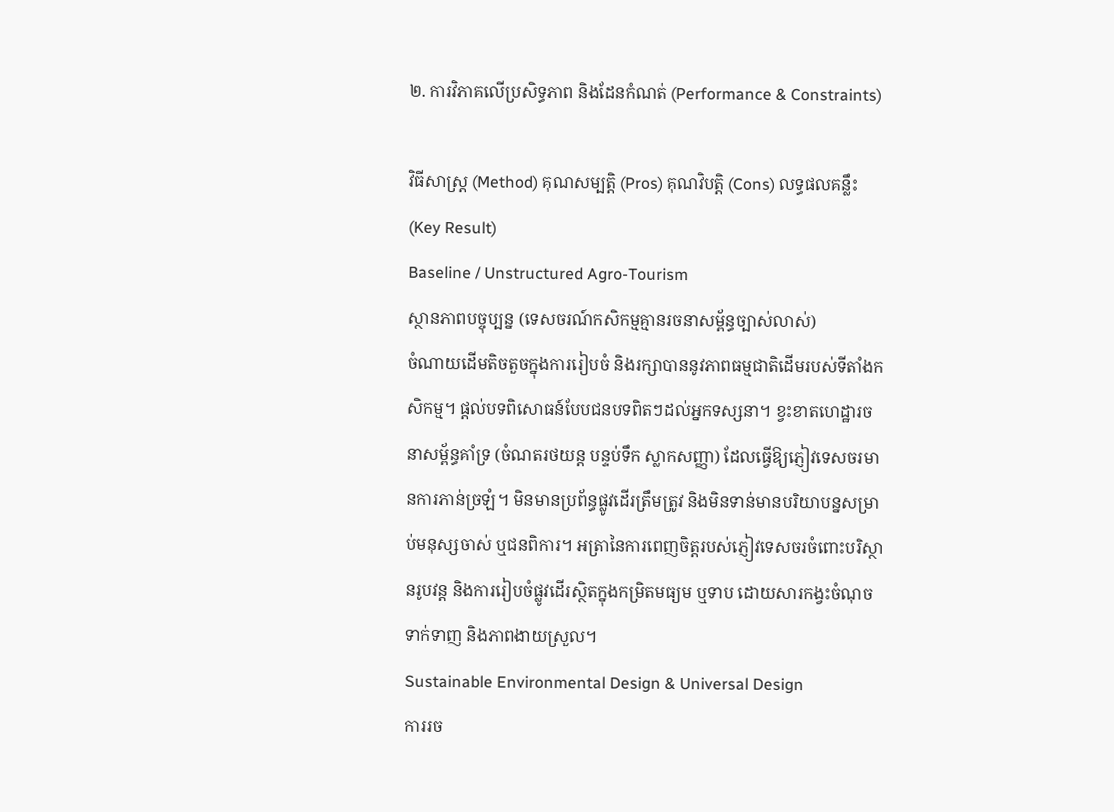២. ការវិភាគលើប្រសិទ្ធភាព និងដែនកំណត់ (Performance & Constraints)

វិធីសាស្ត្រ (Method) គុណសម្បត្តិ (Pros) គុណវិបត្តិ (Cons) លទ្ធផលគន្លឹះ (Key Result)
Baseline / Unstructured Agro-Tourism
ស្ថានភាពបច្ចុប្បន្ន (ទេសចរណ៍កសិកម្មគ្មានរចនាសម្ព័ន្ធច្បាស់លាស់)
ចំណាយដើមតិចតួចក្នុងការរៀបចំ និងរក្សាបាននូវភាពធម្មជាតិដើមរបស់ទីតាំងកសិកម្ម។ ផ្តល់បទពិសោធន៍បែបជនបទពិតៗដល់អ្នកទស្សនា។ ខ្វះខាតហេដ្ឋារចនាសម្ព័ន្ធគាំទ្រ (ចំណតរថយន្ត បន្ទប់ទឹក ស្លាកសញ្ញា) ដែលធ្វើឱ្យភ្ញៀវទេសចរមានការភាន់ច្រឡំ។ មិនមានប្រព័ន្ធផ្លូវដើរត្រឹមត្រូវ និងមិនទាន់មានបរិយាបន្នសម្រាប់មនុស្សចាស់ ឬជនពិការ។ អត្រានៃការពេញចិត្តរបស់ភ្ញៀវទេសចរចំពោះបរិស្ថានរូបវន្ត និងការរៀបចំផ្លូវដើរស្ថិតក្នុងកម្រិតមធ្យម ឬទាប ដោយសារកង្វះចំណុចទាក់ទាញ និងភាពងាយស្រួល។
Sustainable Environmental Design & Universal Design
ការរច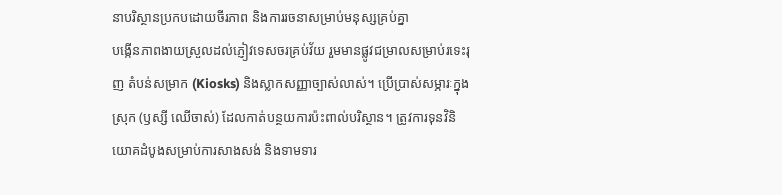នាបរិស្ថានប្រកបដោយចីរភាព និងការរចនាសម្រាប់មនុស្សគ្រប់គ្នា
បង្កើនភាពងាយស្រួលដល់ភ្ញៀវទេសចរគ្រប់វ័យ រួមមានផ្លូវជម្រាលសម្រាប់រទេះរុញ តំបន់សម្រាក (Kiosks) និងស្លាកសញ្ញាច្បាស់លាស់។ ប្រើប្រាស់សម្ភារៈក្នុងស្រុក (ឫស្សី ឈើចាស់) ដែលកាត់បន្ថយការប៉ះពាល់បរិស្ថាន។ ត្រូវការទុនវិនិយោគដំបូងសម្រាប់ការសាងសង់ និងទាមទារ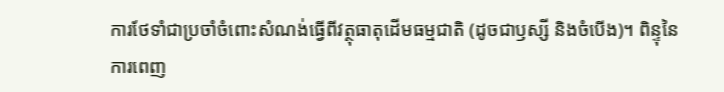ការថែទាំជាប្រចាំចំពោះសំណង់ធ្វើពីវត្ថុធាតុដើមធម្មជាតិ (ដូចជាឫស្សី និងចំបើង)។ ពិន្ទុនៃការពេញ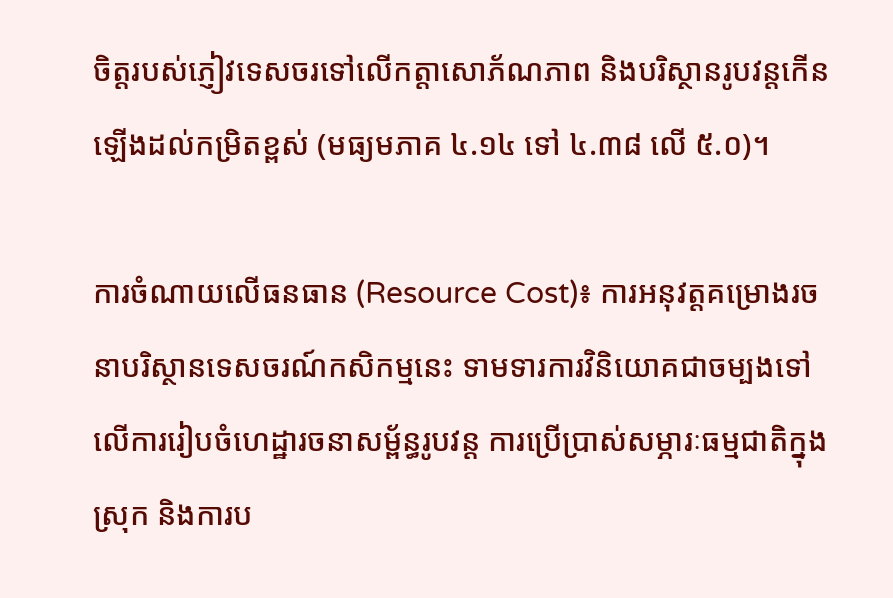ចិត្តរបស់ភ្ញៀវទេសចរទៅលើកត្តាសោភ័ណភាព និងបរិស្ថានរូបវន្តកើនឡើងដល់កម្រិតខ្ពស់ (មធ្យមភាគ ៤.១៤ ទៅ ៤.៣៨ លើ ៥.០)។

ការចំណាយលើធនធាន (Resource Cost)៖ ការអនុវត្តគម្រោងរចនាបរិស្ថានទេសចរណ៍កសិកម្មនេះ ទាមទារការវិនិយោគជាចម្បងទៅលើការរៀបចំហេដ្ឋារចនាសម្ព័ន្ធរូបវន្ត ការប្រើប្រាស់សម្ភារៈធម្មជាតិក្នុងស្រុក និងការប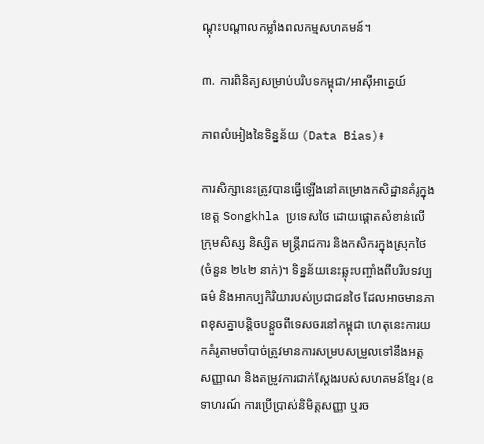ណ្តុះបណ្តាលកម្លាំងពលកម្មសហគមន៍។

៣. ការពិនិត្យសម្រាប់បរិបទកម្ពុជា/អាស៊ីអាគ្នេយ៍

ភាពលំអៀងនៃទិន្នន័យ (Data Bias)៖

ការសិក្សានេះត្រូវបានធ្វើឡើងនៅគម្រោងកសិដ្ឋានគំរូក្នុងខេត្ត Songkhla ប្រទេសថៃ ដោយផ្តោតសំខាន់លើក្រុមសិស្ស និស្សិត មន្ត្រីរាជការ និងកសិករក្នុងស្រុកថៃ (ចំនួន ២៤២ នាក់)។ ទិន្នន័យនេះឆ្លុះបញ្ចាំងពីបរិបទវប្បធម៌ និងអាកប្បកិរិយារបស់ប្រជាជនថៃ ដែលអាចមានភាពខុសគ្នាបន្តិចបន្តួចពីទេសចរនៅកម្ពុជា ហេតុនេះការយកគំរូតាមចាំបាច់ត្រូវមានការសម្របសម្រួលទៅនឹងអត្តសញ្ញាណ និងតម្រូវការជាក់ស្តែងរបស់សហគមន៍ខ្មែរ (ឧទាហរណ៍ ការប្រើប្រាស់និមិត្តសញ្ញា ឬរច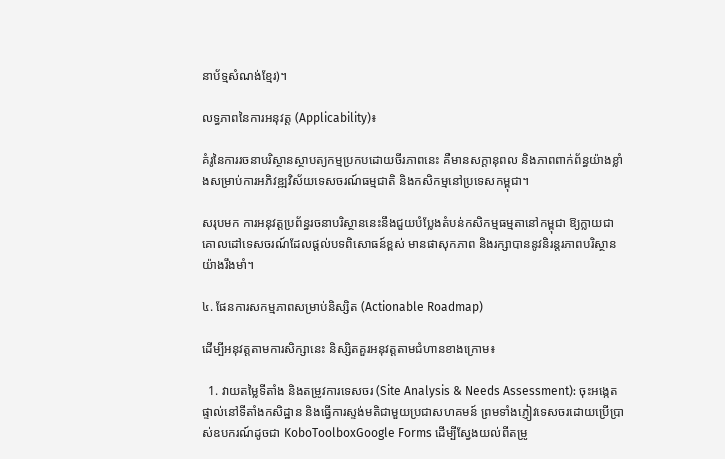នាប័ទ្មសំណង់ខ្មែរ)។

លទ្ធភាពនៃការអនុវត្ត (Applicability)៖

គំរូនៃការរចនាបរិស្ថានស្ថាបត្យកម្មប្រកបដោយចីរភាពនេះ គឺមានសក្តានុពល និងភាពពាក់ព័ន្ធយ៉ាងខ្លាំងសម្រាប់ការអភិវឌ្ឍវិស័យទេសចរណ៍ធម្មជាតិ និងកសិកម្មនៅប្រទេសកម្ពុជា។

សរុបមក ការអនុវត្តប្រព័ន្ធរចនាបរិស្ថាននេះនឹងជួយបំប្លែងតំបន់កសិកម្មធម្មតានៅកម្ពុជា ឱ្យក្លាយជាគោលដៅទេសចរណ៍ដែលផ្តល់បទពិសោធន៍ខ្ពស់ មានផាសុកភាព និងរក្សាបាននូវនិរន្តរភាពបរិស្ថានយ៉ាងរឹងមាំ។

៤. ផែនការសកម្មភាពសម្រាប់និស្សិត (Actionable Roadmap)

ដើម្បីអនុវត្តតាមការសិក្សានេះ និស្សិតគួរអនុវត្តតាមជំហានខាងក្រោម៖

  1. វាយតម្លៃទីតាំង និងតម្រូវការទេសចរ (Site Analysis & Needs Assessment): ចុះអង្កេតផ្ទាល់នៅទីតាំងកសិដ្ឋាន និងធ្វើការស្ទង់មតិជាមួយប្រជាសហគមន៍ ព្រមទាំងភ្ញៀវទេសចរដោយប្រើប្រាស់ឧបករណ៍ដូចជា KoboToolboxGoogle Forms ដើម្បីស្វែងយល់ពីតម្រូ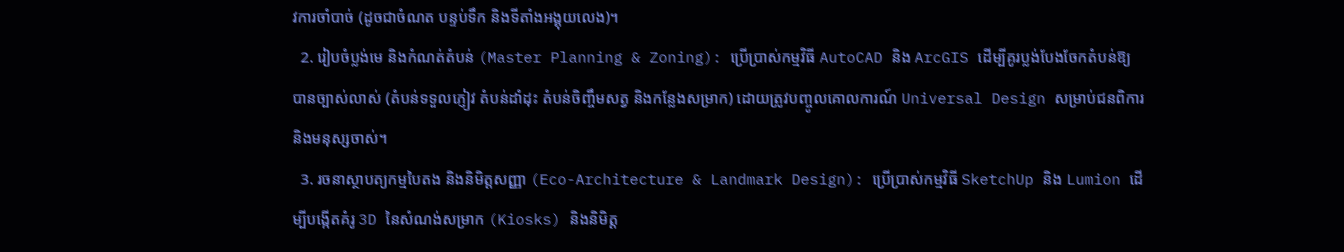វការចាំបាច់ (ដូចជាចំណត បន្ទប់ទឹក និងទីតាំងអង្គុយលេង)។
  2. រៀបចំប្លង់មេ និងកំណត់តំបន់ (Master Planning & Zoning): ប្រើប្រាស់កម្មវិធី AutoCAD និង ArcGIS ដើម្បីគូរប្លង់បែងចែកតំបន់ឱ្យបានច្បាស់លាស់ (តំបន់ទទួលភ្ញៀវ តំបន់ដាំដុះ តំបន់ចិញ្ចឹមសត្វ និងកន្លែងសម្រាក) ដោយត្រូវបញ្ចូលគោលការណ៍ Universal Design សម្រាប់ជនពិការ និងមនុស្សចាស់។
  3. រចនាស្ថាបត្យកម្មបៃតង និងនិមិត្តសញ្ញា (Eco-Architecture & Landmark Design): ប្រើប្រាស់កម្មវិធី SketchUp និង Lumion ដើម្បីបង្កើតគំរូ 3D នៃសំណង់សម្រាក (Kiosks) និងនិមិត្ត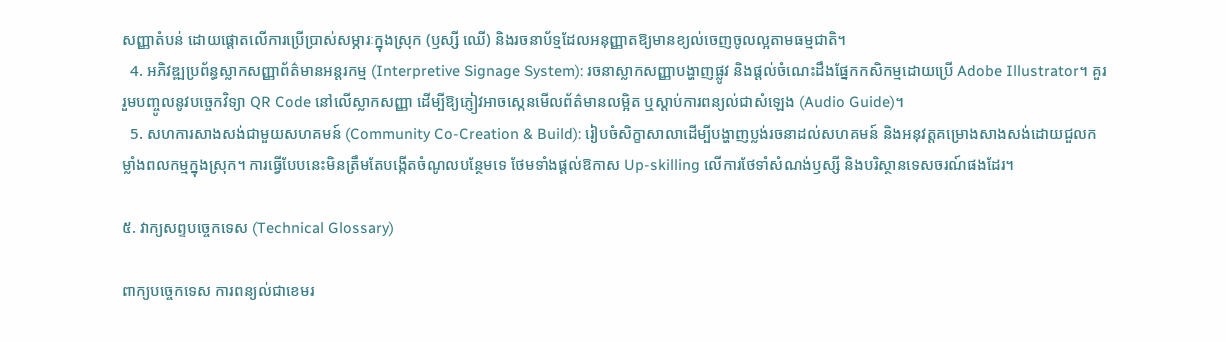សញ្ញាតំបន់ ដោយផ្តោតលើការប្រើប្រាស់សម្ភារៈក្នុងស្រុក (ឫស្សី ឈើ) និងរចនាប័ទ្មដែលអនុញ្ញាតឱ្យមានខ្យល់ចេញចូលល្អតាមធម្មជាតិ។
  4. អភិវឌ្ឍប្រព័ន្ធស្លាកសញ្ញាព័ត៌មានអន្តរកម្ម (Interpretive Signage System): រចនាស្លាកសញ្ញាបង្ហាញផ្លូវ និងផ្តល់ចំណេះដឹងផ្នែកកសិកម្មដោយប្រើ Adobe Illustrator។ គួររួមបញ្ចូលនូវបច្ចេកវិទ្យា QR Code នៅលើស្លាកសញ្ញា ដើម្បីឱ្យភ្ញៀវអាចស្កេនមើលព័ត៌មានលម្អិត ឬស្តាប់ការពន្យល់ជាសំឡេង (Audio Guide)។
  5. សហការសាងសង់ជាមួយសហគមន៍ (Community Co-Creation & Build): រៀបចំសិក្ខាសាលាដើម្បីបង្ហាញប្លង់រចនាដល់សហគមន៍ និងអនុវត្តគម្រោងសាងសង់ដោយជួលកម្លាំងពលកម្មក្នុងស្រុក។ ការធ្វើបែបនេះមិនត្រឹមតែបង្កើតចំណូលបន្ថែមទេ ថែមទាំងផ្តល់ឱកាស Up-skilling លើការថែទាំសំណង់ឫស្សី និងបរិស្ថានទេសចរណ៍ផងដែរ។

៥. វាក្យសព្ទបច្ចេកទេស (Technical Glossary)

ពាក្យបច្ចេកទេស ការពន្យល់ជាខេមរ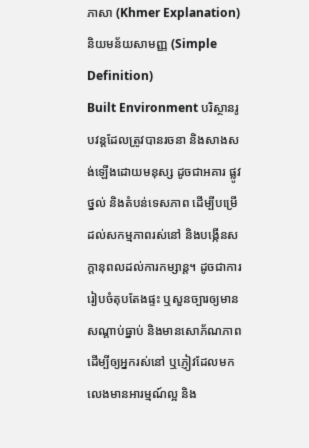ភាសា (Khmer Explanation) និយមន័យសាមញ្ញ (Simple Definition)
Built Environment បរិស្ថានរូបវន្តដែលត្រូវបានរចនា និងសាងសង់ឡើងដោយមនុស្ស ដូចជាអគារ ផ្លូវថ្នល់ និងតំបន់ទេសភាព ដើម្បីបម្រើដល់សកម្មភាពរស់នៅ និងបង្កើនសក្តានុពលដល់ការកម្សាន្ត។ ដូចជាការរៀបចំតុបតែងផ្ទះ ឬសួនច្បារឲ្យមានសណ្តាប់ធ្នាប់ និងមានសោភ័ណភាព ដើម្បីឲ្យអ្នករស់នៅ ឬភ្ញៀវដែលមកលេងមានអារម្មណ៍ល្អ និង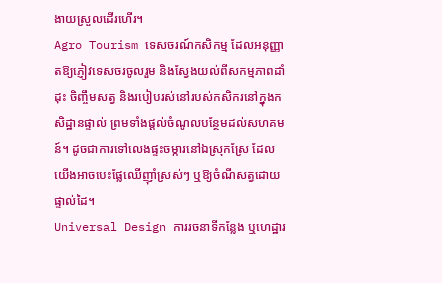ងាយស្រួលដើរហើរ។
Agro Tourism ទេសចរណ៍កសិកម្ម ដែលអនុញ្ញាតឱ្យភ្ញៀវទេសចរចូលរួម និងស្វែងយល់ពីសកម្មភាពដាំដុះ ចិញ្ចឹមសត្វ និងរបៀបរស់នៅរបស់កសិករនៅក្នុងកសិដ្ឋានផ្ទាល់ ព្រមទាំងផ្តល់ចំណូលបន្ថែមដល់សហគមន៍។ ដូចជាការទៅលេងផ្ទះចម្ការនៅឯស្រុកស្រែ ដែលយើងអាចបេះផ្លែឈើញ៉ាំស្រស់ៗ ឬឱ្យចំណីសត្វដោយផ្ទាល់ដៃ។
Universal Design ការរចនាទីកន្លែង ឬហេដ្ឋារ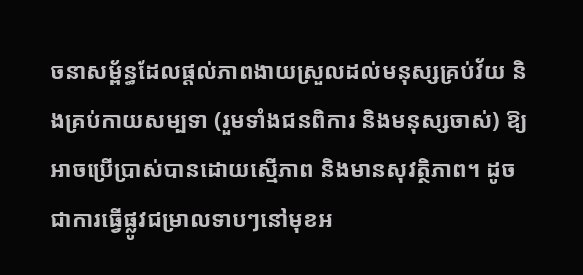ចនាសម្ព័ន្ធដែលផ្តល់ភាពងាយស្រួលដល់មនុស្សគ្រប់វ័យ និងគ្រប់កាយសម្បទា (រួមទាំងជនពិការ និងមនុស្សចាស់) ឱ្យអាចប្រើប្រាស់បានដោយស្មើភាព និងមានសុវត្ថិភាព។ ដូចជាការធ្វើផ្លូវជម្រាលទាបៗនៅមុខអ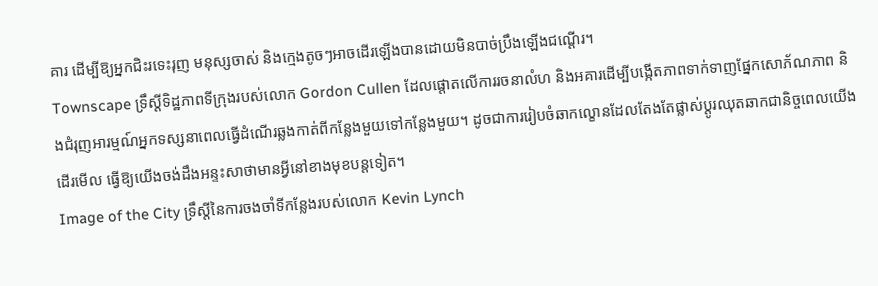គារ ដើម្បីឱ្យអ្នកជិះរទេះរុញ មនុស្សចាស់ និងក្មេងតូចៗអាចដើរឡើងបានដោយមិនបាច់ប្រឹងឡើងជណ្តើរ។
Townscape ទ្រឹស្តីទិដ្ឋភាពទីក្រុងរបស់លោក Gordon Cullen ដែលផ្តោតលើការរចនាលំហ និងអគារដើម្បីបង្កើតភាពទាក់ទាញផ្នែកសោភ័ណភាព និងជំរុញអារម្មណ៍អ្នកទស្សនាពេលធ្វើដំណើរឆ្លងកាត់ពីកន្លែងមួយទៅកន្លែងមួយ។ ដូចជាការរៀបចំឆាកល្ខោនដែលតែងតែផ្លាស់ប្តូរឈុតឆាកជានិច្ចពេលយើងដើរមើល ធ្វើឱ្យយើងចង់ដឹងអន្ទះសាថាមានអ្វីនៅខាងមុខបន្តទៀត។
Image of the City ទ្រឹស្តីនៃការចងចាំទីកន្លែងរបស់លោក Kevin Lynch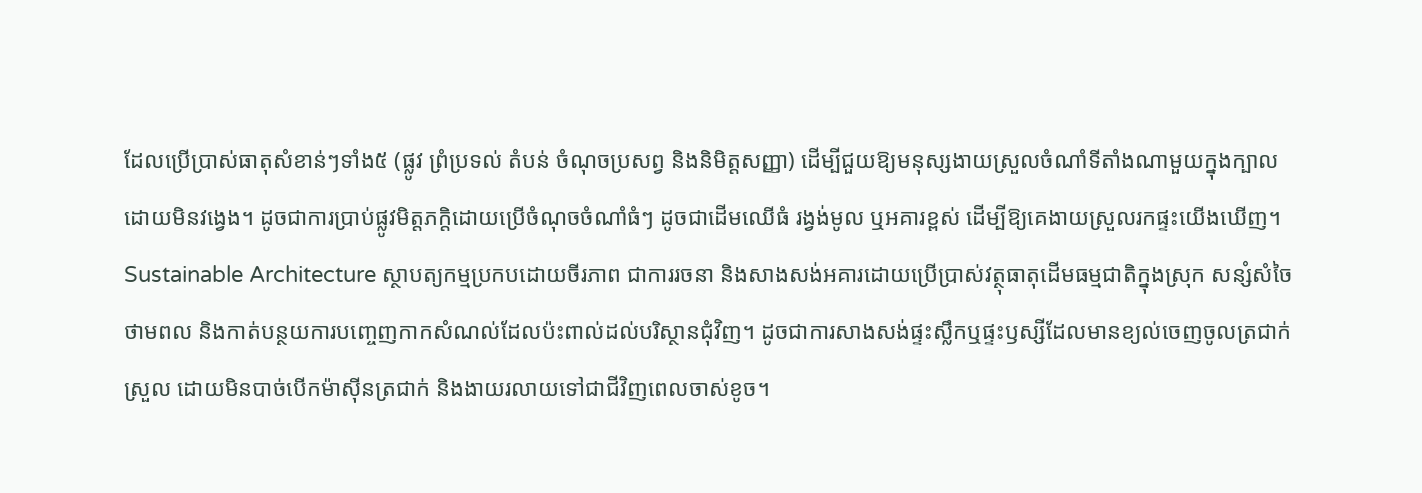ដែលប្រើប្រាស់ធាតុសំខាន់ៗទាំង៥ (ផ្លូវ ព្រំប្រទល់ តំបន់ ចំណុចប្រសព្វ និងនិមិត្តសញ្ញា) ដើម្បីជួយឱ្យមនុស្សងាយស្រួលចំណាំទីតាំងណាមួយក្នុងក្បាលដោយមិនវង្វេង។ ដូចជាការប្រាប់ផ្លូវមិត្តភក្តិដោយប្រើចំណុចចំណាំធំៗ ដូចជាដើមឈើធំ រង្វង់មូល ឬអគារខ្ពស់ ដើម្បីឱ្យគេងាយស្រួលរកផ្ទះយើងឃើញ។
Sustainable Architecture ស្ថាបត្យកម្មប្រកបដោយចីរភាព ជាការរចនា និងសាងសង់អគារដោយប្រើប្រាស់វត្ថុធាតុដើមធម្មជាតិក្នុងស្រុក សន្សំសំចៃថាមពល និងកាត់បន្ថយការបញ្ចេញកាកសំណល់ដែលប៉ះពាល់ដល់បរិស្ថានជុំវិញ។ ដូចជាការសាងសង់ផ្ទះស្លឹកឬផ្ទះឫស្សីដែលមានខ្យល់ចេញចូលត្រជាក់ស្រួល ដោយមិនបាច់បើកម៉ាស៊ីនត្រជាក់ និងងាយរលាយទៅជាជីវិញពេលចាស់ខូច។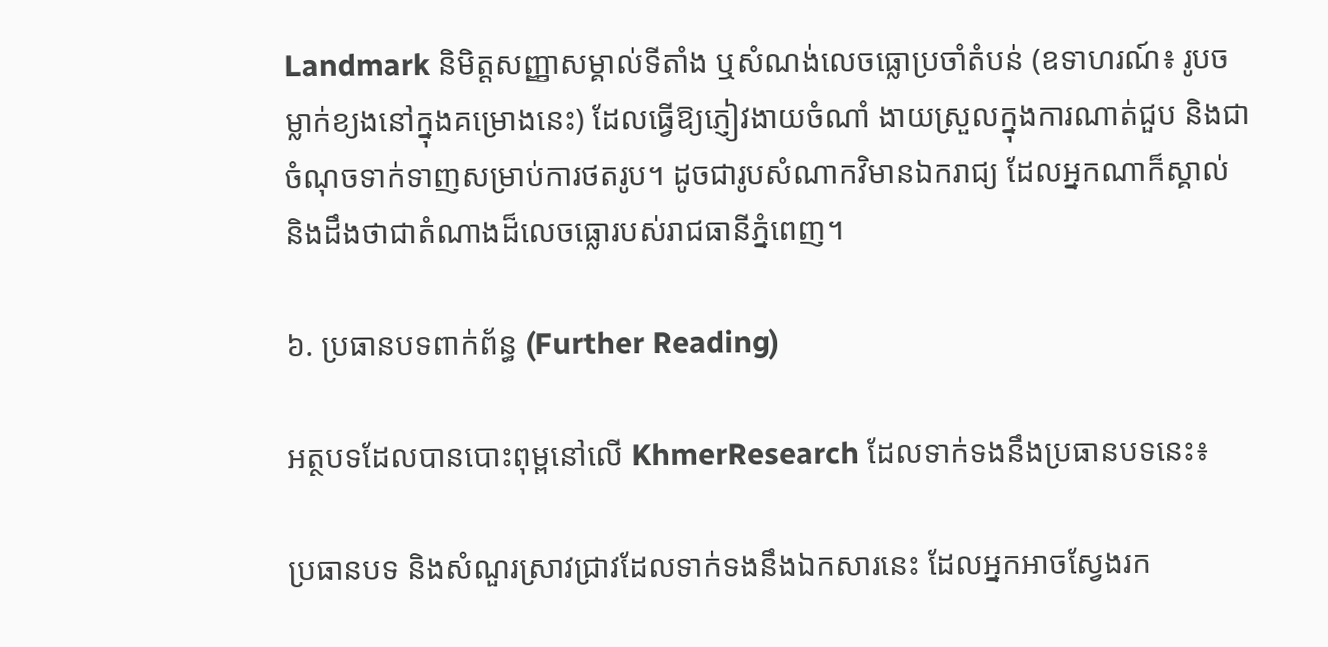Landmark និមិត្តសញ្ញាសម្គាល់ទីតាំង ឬសំណង់លេចធ្លោប្រចាំតំបន់ (ឧទាហរណ៍៖ រូបចម្លាក់ខ្យងនៅក្នុងគម្រោងនេះ) ដែលធ្វើឱ្យភ្ញៀវងាយចំណាំ ងាយស្រួលក្នុងការណាត់ជួប និងជាចំណុចទាក់ទាញសម្រាប់ការថតរូប។ ដូចជារូបសំណាកវិមានឯករាជ្យ ដែលអ្នកណាក៏ស្គាល់ និងដឹងថាជាតំណាងដ៏លេចធ្លោរបស់រាជធានីភ្នំពេញ។

៦. ប្រធានបទពាក់ព័ន្ធ (Further Reading)

អត្ថបទដែលបានបោះពុម្ពនៅលើ KhmerResearch ដែលទាក់ទងនឹងប្រធានបទនេះ៖

ប្រធានបទ និងសំណួរស្រាវជ្រាវដែលទាក់ទងនឹងឯកសារនេះ ដែលអ្នកអាចស្វែងរក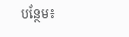បន្ថែម៖